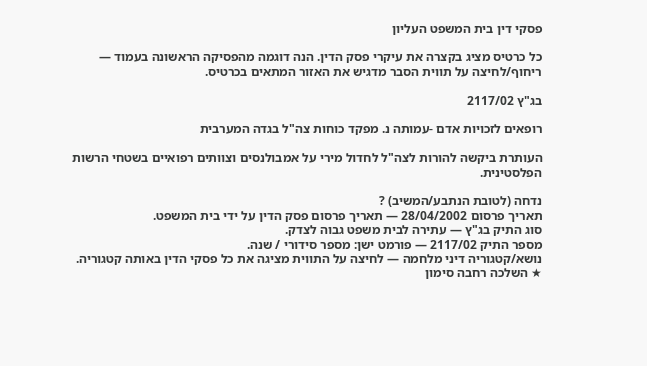פסקי דין בית המשפט העליון

כל כרטיס מציג בקצרה את עיקרי פסק הדין. הנה דוגמה מהפסיקה הראשונה בעמוד — ריחוף/לחיצה על תווית הסבר מדגיש את האזור המתאים בכרטיס.

בג"ץ 2117/02

רופאים לזכויות אדם -עמותה נ. מפקד כוחות צה"ל בגדה המערבית

העותרת ביקשה להורות לצה"ל לחדול מירי על אמבולנסים וצוותים רפואיים בשטחי הרשות הפלסטינית.

נדחה (לטובת הנתבע/המשיב) ?
תאריך פרסום 28/04/2002 — תאריך פרסום פסק הדין על ידי בית המשפט.
סוג התיק בג"ץ — עתירה לבית משפט גבוה לצדק.
מספר התיק 2117/02 — פורמט ישן: מספר סידורי / שנה.
נושא/קטגוריה דיני מלחמה — לחיצה על התווית מציגה את כל פסקי הדין באותה קטגוריה.
★ השלכה רחבה סימון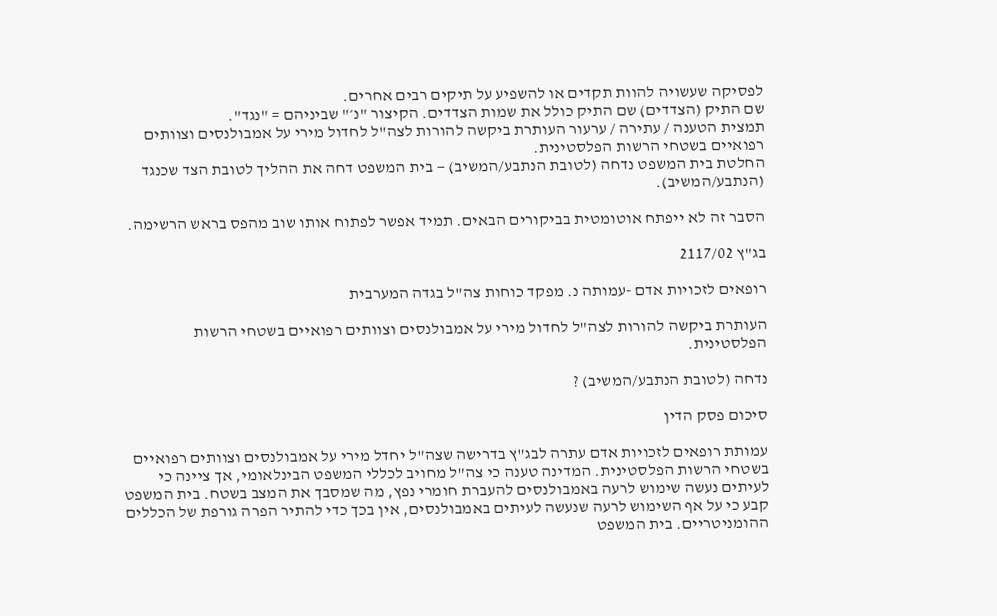לפסיקה שעשויה להוות תקדים או להשפיע על תיקים רבים אחרים.
שם התיק (הצדדים) שם התיק כולל את שמות הצדדים. הקיצור "נ׳" שביניהם = "נגד".
תמצית הטענה / עתירה / ערעור העותרת ביקשה להורות לצה"ל לחדול מירי על אמבולנסים וצוותים רפואיים בשטחי הרשות הפלסטינית.
החלטת בית המשפט נדחה (לטובת הנתבע/המשיב) — בית המשפט דחה את ההליך לטובת הצד שכנגד (הנתבע/המשיב).

הסבר זה לא ייפתח אוטומטית בביקורים הבאים. תמיד אפשר לפתוח אותו שוב מהפס בראש הרשימה.

בג"ץ 2117/02

רופאים לזכויות אדם -עמותה נ. מפקד כוחות צה"ל בגדה המערבית

העותרת ביקשה להורות לצה"ל לחדול מירי על אמבולנסים וצוותים רפואיים בשטחי הרשות הפלסטינית.

נדחה (לטובת הנתבע/המשיב) ?

סיכום פסק הדין

עמותת רופאים לזכויות אדם עתרה לבג"ץ בדרישה שצה"ל יחדל מירי על אמבולנסים וצוותים רפואיים בשטחי הרשות הפלסטינית. המדינה טענה כי צה"ל מחויב לכללי המשפט הבינלאומי, אך ציינה כי לעיתים נעשה שימוש לרעה באמבולנסים להעברת חומרי נפץ, מה שמסבך את המצב בשטח. בית המשפט קבע כי על אף השימוש לרעה שנעשה לעיתים באמבולנסים, אין בכך כדי להתיר הפרה גורפת של הכללים ההומניטריים. בית המשפט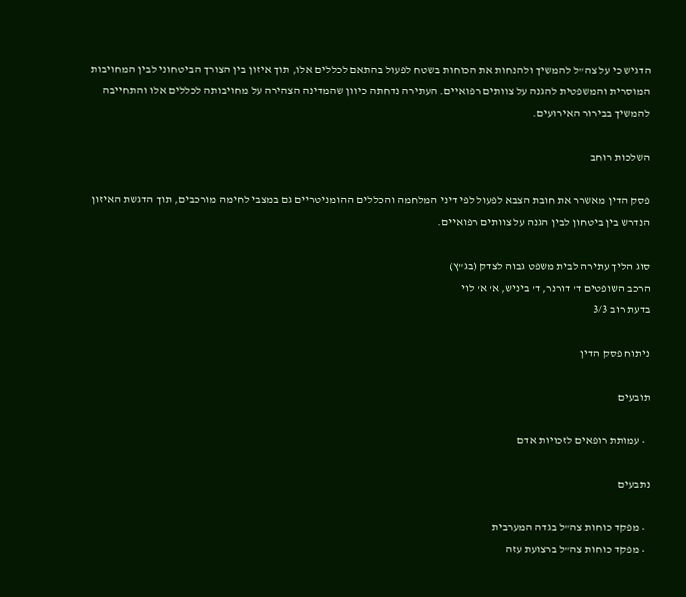הדגיש כי על צה"ל להמשיך ולהנחות את הכוחות בשטח לפעול בהתאם לכללים אלו, תוך איזון בין הצורך הביטחוני לבין המחויבות המוסרית והמשפטית להגנה על צוותים רפואיים. העתירה נדחתה כיוון שהמדינה הצהירה על מחויבותה לכללים אלו והתחייבה להמשיך בבירור האירועים.

השלכות רוחב

פסק הדין מאשרר את חובת הצבא לפעול לפי דיני המלחמה והכללים ההומניטריים גם במצבי לחימה מורכבים, תוך הדגשת האיזון הנדרש בין ביטחון לבין הגנה על צוותים רפואיים.

סוג הליך עתירה לבית משפט גבוה לצדק (בג"ץ)
הרכב השופטים ד' דורנר, ד' ביניש, א' א' לוי
בדעת רוב 3/3

ניתוח פסק הדין

תובעים

  • עמותת רופאים לזכויות אדם

נתבעים

  • מפקד כוחות צה"ל בגדה המערבית
  • מפקד כוחות צה"ל ברצועת עזה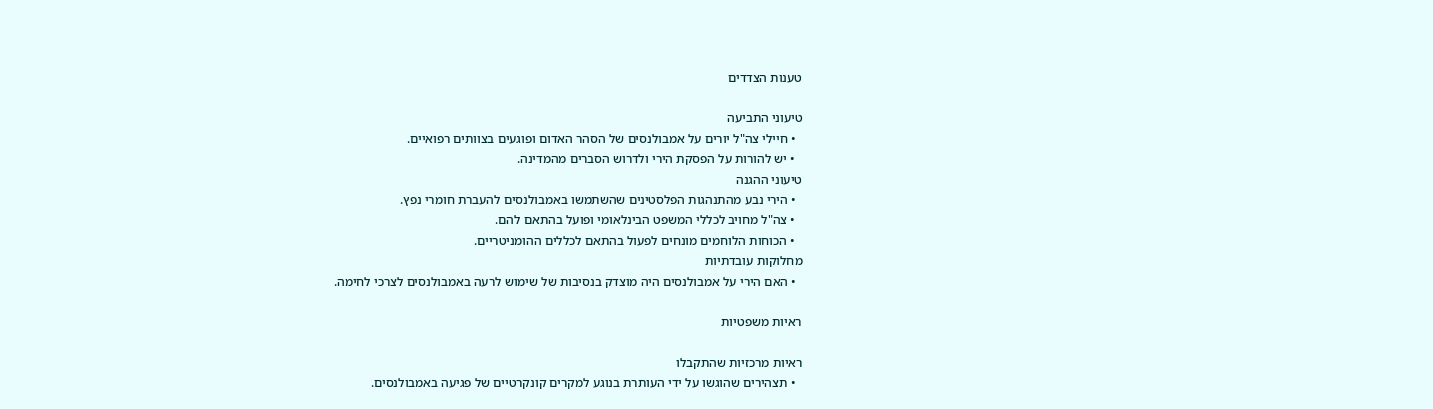טענות הצדדים

טיעוני התביעה
  • חיילי צה"ל יורים על אמבולנסים של הסהר האדום ופוגעים בצוותים רפואיים.
  • יש להורות על הפסקת הירי ולדרוש הסברים מהמדינה.
טיעוני ההגנה
  • הירי נבע מהתנהגות הפלסטינים שהשתמשו באמבולנסים להעברת חומרי נפץ.
  • צה"ל מחויב לכללי המשפט הבינלאומי ופועל בהתאם להם.
  • הכוחות הלוחמים מונחים לפעול בהתאם לכללים ההומניטריים.
מחלוקות עובדתיות
  • האם הירי על אמבולנסים היה מוצדק בנסיבות של שימוש לרעה באמבולנסים לצרכי לחימה.

ראיות משפטיות

ראיות מרכזיות שהתקבלו
  • תצהירים שהוגשו על ידי העותרת בנוגע למקרים קונקרטיים של פגיעה באמבולנסים.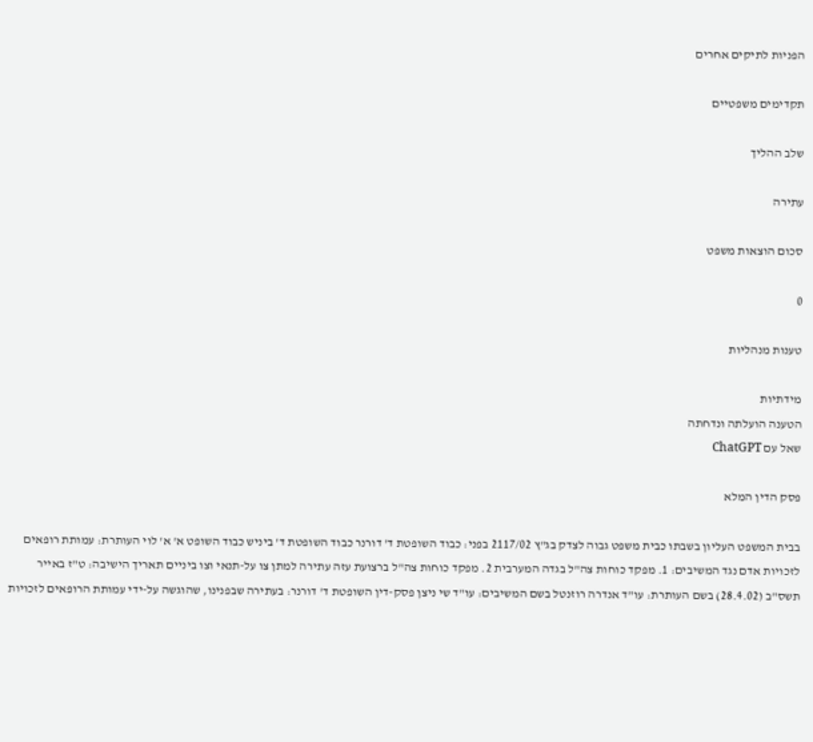הפניות לתיקים אחרים

תקדימים משפטיים

שלב ההליך

עתירה

סכום הוצאות משפט

0

טענות מנהליות

מידתיות
הטענה הועלתה ונדחתה
שאל עם ChatGPT

פסק הדין המלא

בבית המשפט העליון בשבתו כבית משפט גבוה לצדק בג"ץ 2117/02 בפני: כבוד השופטת ד' דורנר כבוד השופטת ד' ביניש כבוד השופט א' א' לוי העותרת: עמותת רופאים לזכויות אדם נגד המשיבים: 1. מפקד כוחות צה"ל בגדה המערבית 2. מפקד כוחות צה"ל ברצועת עזה עתירה למתן צו על-תנאי וצו ביניים תאריך הישיבה: ט"ז באייר תשס"ב (28.4.02) בשם העותרת: עו"ד אנדרה רוזנטל בשם המשיבים: עו"ד שי ניצן פסק-דין השופטת ד' דורנר: בעתירה שבפנינו, שהוגשה על-ידי עמותת הרופאים לזכויות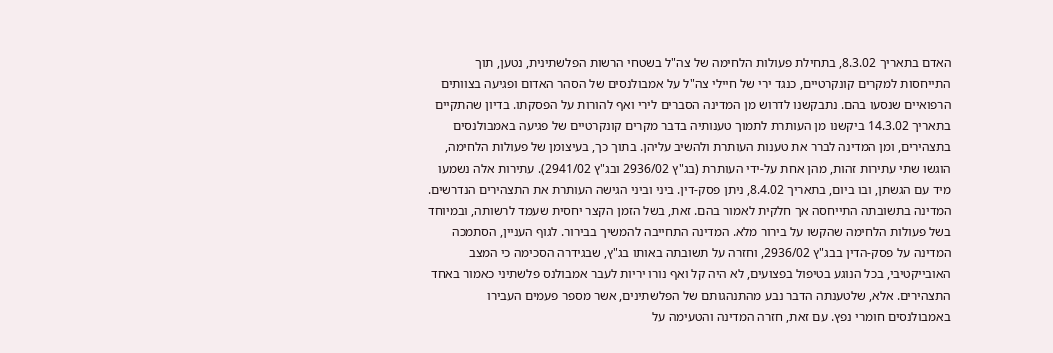האדם בתאריך 8.3.02, בתחילת פעולות הלחימה של צה"ל בשטחי הרשות הפלשתינית, נטען, תוך התייחסות למקרים קונקרטיים, כנגד ירי של חיילי צה"ל על אמבולנסים של הסהר האדום ופגיעה בצוותים הרפואיים שנסעו בהם. נתבקשנו לדרוש מן המדינה הסברים לירי ואף להורות על הפסקתו. בדיון שהתקיים בתאריך 14.3.02 ביקשנו מן העותרת לתמוך טענותיה בדבר מקרים קונקרטיים של פגיעה באמבולנסים בתצהירים, ומן המדינה לברר את טענות העותרת ולהשיב עליהן. בתוך כך, בעיצומן של פעולות הלחימה, הוגשו שתי עתירות זהות, מהן אחת על-ידי העותרת (בג"ץ 2936/02 ובג"ץ 2941/02). עתירות אלה נשמעו מיד עם הגשתן, ובו ביום, בתאריך 8.4.02, ניתן פסק-דין. ביני וביני הגישה העותרת את התצהירים הנדרשים. המדינה בתשובתה התייחסה אך חלקית לאמור בהם. זאת, בשל הזמן הקצר יחסית שעמד לרשותה, ובמיוחד בשל פעולות הלחימה שהקשו על בירור מלא. המדינה התחייבה להמשיך בבירור. לגוף העניין, הסתמכה המדינה על פסק-הדין בבג"ץ 2936/02, וחזרה על תשובתה באותו בג"ץ, שבגידרה הסכימה כי המצב האובייקטיבי, בכל הנוגע בטיפול בפצועים, לא היה קל ואף נורו יריות לעבר אמבולנס פלשתיני כאמור באחד התצהירים. אלא, שלטענתה הדבר נבע מהתנהגותם של הפלשתינים, אשר מספר פעמים העבירו באמבולנסים חומרי נפץ. עם זאת, חזרה המדינה והטעימה על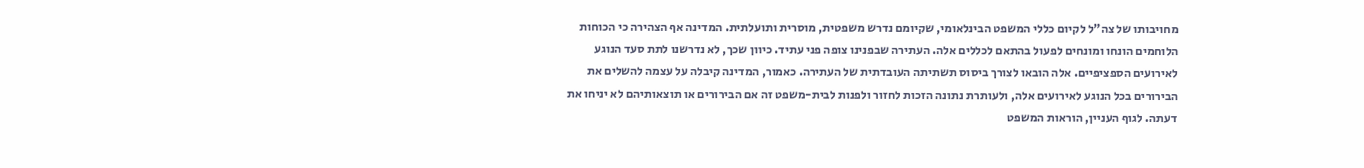מחויבותו של צה"ל לקיום כללי המשפט הבינלאומי, שקיומם נדרש משפטית, מוסרית ותועלתית. המדינה אף הצהירה כי הכוחות הלוחמים הונחו ומונחים לפעול בהתאם לכללים אלה. העתירה שבפנינו צופה פני עתיד. כיוון שכך, לא נדרשנו לתת סעד הנוגע לאירועים הספציפיים. אלה הובאו לצורך ביסוס תשתיתה העובדתית של העתירה. כאמור, המדינה קיבלה על עצמה להשלים את הבירורים בכל הנוגע לאירועים אלה, ולעותרת נתונה הזכות לחזור ולפנות לבית-משפט זה אם הבירורים או תוצאותיהם לא יניחו את דעתה. לגוף העניין, הוראות המשפט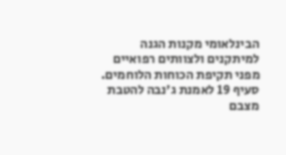הבינלאומי מקנות הגנה למיתקנים ולצוותים רפואיים מפני תקיפת הכוחות הלוחמים. סעיף 19 לאמנת ג'נבה להטבת מצבם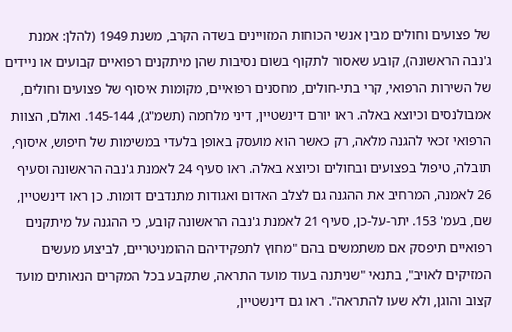של פצועים וחולים מבין אנשי הכוחות המזויינים בשדה הקרב, משנת 1949 (להלן: אמנת ג'נבה הראשונה), קובע שאסור לתקוף בשום נסיבות שהן מיתקנים רפואיים קבועים או ניידים של השירות הרפואי, קרי בתי-חולים, מחסנים רפואיים, מקומות איסוף של פצועים וחולים, אמבולנסים וכיוצא באלה. ראו יורם דינשטיין, דיני מלחמה (תשמ"ג), 145-144. ואולם, הצוות הרפואי זכאי להגנה מלאה, רק כאשר הוא מועסק באופן בלעדי במשימות של חיפוש, איסוף, תובלה, טיפול בפצועים ובחולים וכיוצא באלה. ראו סעיף 24 לאמנת ג'נבה הראשונה וסעיף 26 לאמנה, המרחיב את ההגנה גם לצלב האדום ואגודות מתנדבים דומות. כן ראו דינשטיין, שם, בעמ' 153. יתר-על-כן, סעיף 21 לאמנת ג'נבה הראשונה קובע, כי ההגנה על מיתקנים רפואיים תיפסק אם משתמשים בהם "מחוץ לתפקידיהם ההומניטריים, לביצוע מעשים המזיקים לאויב", בתנאי "שניתנה בעוד מועד התראה, שתקבע בכל המקרים הנאותים מועד קצוב והוגן, ולא שעו להתראה". ראו גם דינשטיין,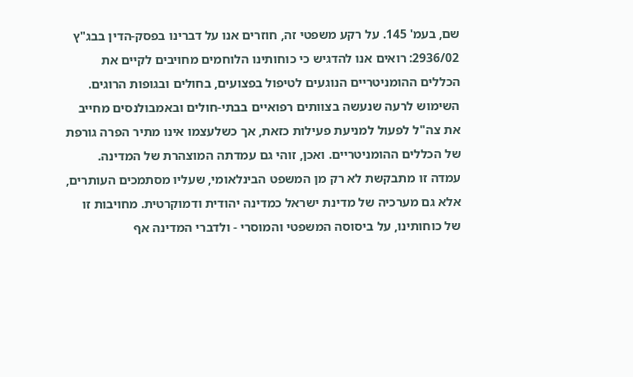שם, בעמ' 145. על רקע משפטי זה, חוזרים אנו על דברינו בפסק-הדין בבג"ץ 2936/02: רואים אנו להדגיש כי כוחותינו הלוחמים מחויבים לקיים את הכללים ההומניטריים הנוגעים לטיפול בפצועים, בחולים ובגופות הרוגים. השימוש לרעה שנעשה בצוותים רפואיים בבתי-חולים ובאמבולנסים מחייב את צה"ל לפעול למניעת פעילות כזאת, אך כשלעצמו אינו מתיר הפרה גורפת של הכללים ההומניטריים. ואכן, זוהי גם עמדתה המוצהרת של המדינה. עמדה זו מתבקשת לא רק מן המשפט הבינלאומי, שעליו מסתמכים העותרים, אלא גם מערכיה של מדינת ישראל כמדינה יהודית ודמוקרטית. מחויבות זו של כוחותינו, על ביסוסה המשפטי והמוסרי - ולדברי המדינה אף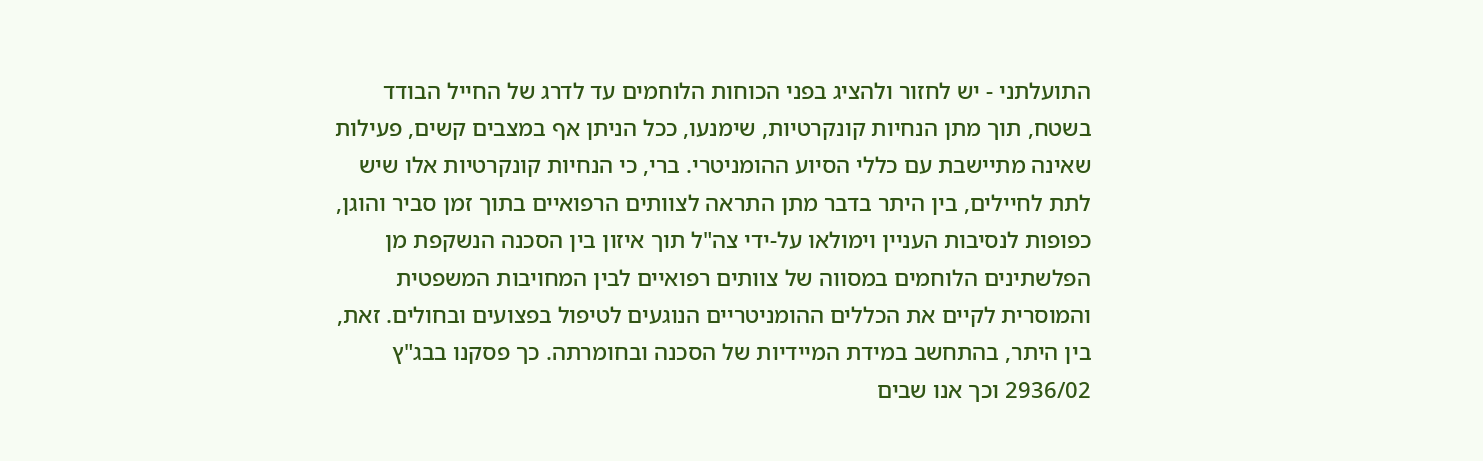התועלתני - יש לחזור ולהציג בפני הכוחות הלוחמים עד לדרג של החייל הבודד בשטח, תוך מתן הנחיות קונקרטיות, שימנעו, ככל הניתן אף במצבים קשים, פעילות שאינה מתיישבת עם כללי הסיוע ההומניטרי. ברי, כי הנחיות קונקרטיות אלו שיש לתת לחיילים, בין היתר בדבר מתן התראה לצוותים הרפואיים בתוך זמן סביר והוגן, כפופות לנסיבות העניין וימולאו על-ידי צה"ל תוך איזון בין הסכנה הנשקפת מן הפלשתינים הלוחמים במסווה של צוותים רפואיים לבין המחויבות המשפטית והמוסרית לקיים את הכללים ההומניטריים הנוגעים לטיפול בפצועים ובחולים. זאת, בין היתר, בהתחשב במידת המיידיות של הסכנה ובחומרתה. כך פסקנו בבג"ץ 2936/02 וכך אנו שבים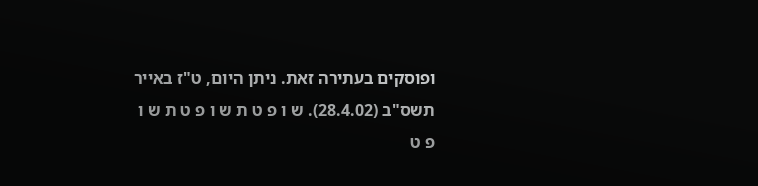ופוסקים בעתירה זאת. ניתן היום, ט"ז באייר תשס"ב (28.4.02). ש ו פ ט ת ש ו פ ט ת ש ו פ ט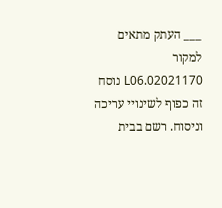___ העתק מתאים למקור 02021170.L06 נוסח זה כפוף לשינויי עריכה וניסוח. רשם בבית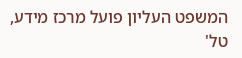המשפט העליון פועל מרכז מידע, טל'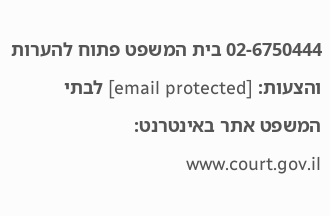02-6750444 בית המשפט פתוח להערות והצעות: [email protected] לבתי המשפט אתר באינטרנט: www.court.gov.il